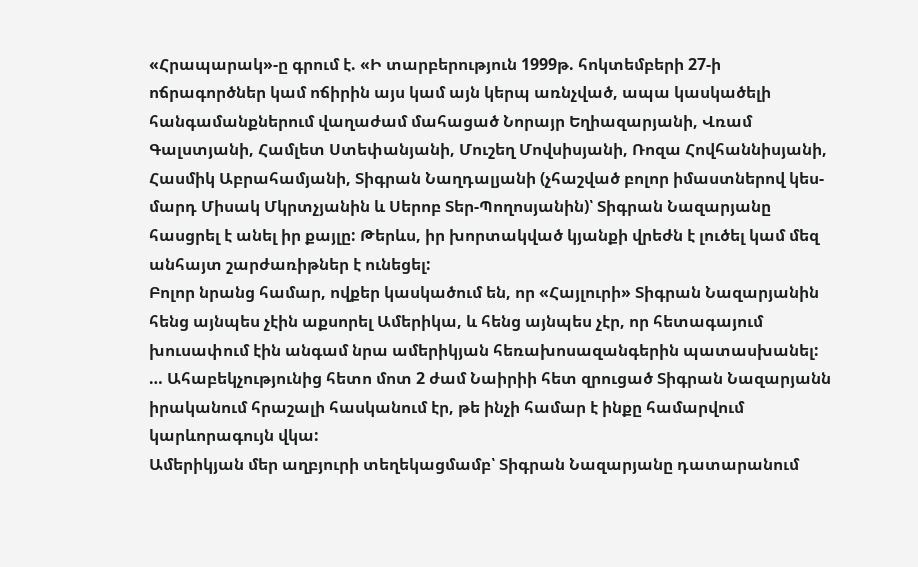«Հրապարակ»-ը գրում է. «Ի տարբերություն 1999թ. հոկտեմբերի 27-ի ոճրագործներ կամ ոճիրին այս կամ այն կերպ առնչված, ապա կասկածելի հանգամանքներում վաղաժամ մահացած Նորայր Եղիազարյանի, Վռամ Գալստյանի, Համլետ Ստեփանյանի, Մուշեղ Մովսիսյանի, Ռոզա Հովհաննիսյանի, Հասմիկ Աբրահամյանի, Տիգրան Նաղդալյանի (չհաշված բոլոր իմաստներով կես-մարդ Միսակ Մկրտչյանին և Սերոբ Տեր-Պողոսյանին)՝ Տիգրան Նազարյանը հասցրել է անել իր քայլը: Թերևս, իր խորտակված կյանքի վրեժն է լուծել կամ մեզ անհայտ շարժառիթներ է ունեցել:
Բոլոր նրանց համար, ովքեր կասկածում են, որ «Հայլուրի» Տիգրան Նազարյանին հենց այնպես չէին աքսորել Ամերիկա, և հենց այնպես չէր, որ հետագայում խուսափում էին անգամ նրա ամերիկյան հեռախոսազանգերին պատասխանել:
… Ահաբեկչությունից հետո մոտ 2 ժամ Նաիրիի հետ զրուցած Տիգրան Նազարյանն իրականում հրաշալի հասկանում էր, թե ինչի համար է ինքը համարվում կարևորագույն վկա:
Ամերիկյան մեր աղբյուրի տեղեկացմամբ՝ Տիգրան Նազարյանը դատարանում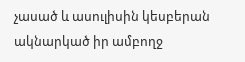չասած և ասուլիսին կեսբերան ակնարկած իր ամբողջ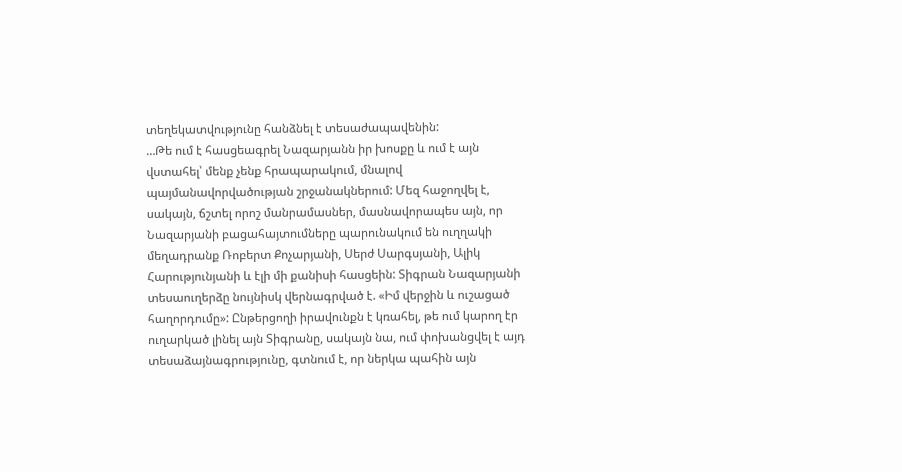տեղեկատվությունը հանձնել է տեսաժապավենին:
…Թե ում է հասցեագրել Նազարյանն իր խոսքը և ում է այն վստահել՝ մենք չենք հրապարակում, մնալով պայմանավորվածության շրջանակներում: Մեզ հաջողվել է, սակայն, ճշտել որոշ մանրամասներ, մասնավորապես այն, որ Նազարյանի բացահայտումները պարունակում են ուղղակի մեղադրանք Ռոբերտ Քոչարյանի, Սերժ Սարգսյանի, Ալիկ Հարությունյանի և էլի մի քանիսի հասցեին: Տիգրան Նազարյանի տեսաուղերձը նույնիսկ վերնագրված է. «Իմ վերջին և ուշացած հաղորդումը»: Ընթերցողի իրավունքն է կռահել, թե ում կարող էր ուղարկած լինել այն Տիգրանը, սակայն նա, ում փոխանցվել է այդ տեսաձայնագրությունը, գտնում է, որ ներկա պահին այն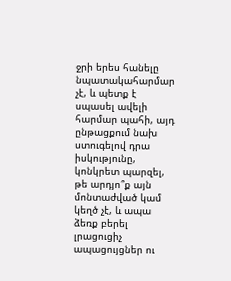ջրի երես հանելը նպատակահարմար չէ, և պետք է սպասել ավելի հարմար պահի, այդ ընթացքում նախ ստուգելով դրա իսկությունը, կոնկրետ պարզել, թե արդյո՞ք այն մոնտաժված կամ կեղծ չէ, և ապա ձեռք բերել լրացուցիչ ապացույցներ ու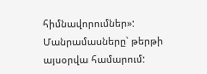հիմնավորումներ»:
Մանրամասները՝ թերթի այսօրվա համարում: